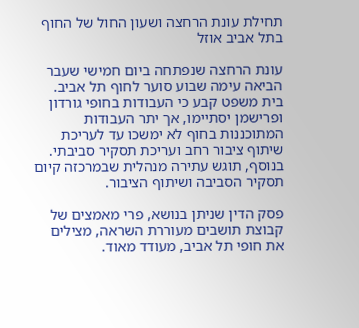תחילת עונת הרחצה ושעון החול של החוף בתל אביב אוזל

עונת הרחצה שנפתחה ביום חמישי שעבר הביאה עימה שבוע סוער לחוף תל אביב. בית משפט קבע כי העבודות בחופי גורדון ופרישמן יסתיימו, אך יתר העבודות המתוכננות בחוף לא ימשכו עד לעריכת שיתוף ציבור רחב ועריכת תסקיר סביבתי. בנוסף, תוגש עתירה מנהלית שבמרכזה קיום תסקיר הסביבה ושיתוף הציבור.

פסק הדין שניתן בנושא, פרי מאמצים של קבוצת תושבים מעוררת השראה, מצילים את חופי תל אביב, מעודד מאוד.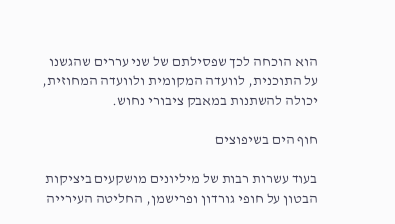הוא הוכחה לכך שפסילתם של שני עררים שהגשנו על התוכנית, לוועדה המקומית ולוועדה המחוזית, יכולה להשתנות במאבק ציבורי נחוש.

חוף הים בשיפוצים

בעוד עשרות רבות של מיליונים מושקעים ביציקות הבטון על חופי גורדון ופרישמן, החליטה העירייה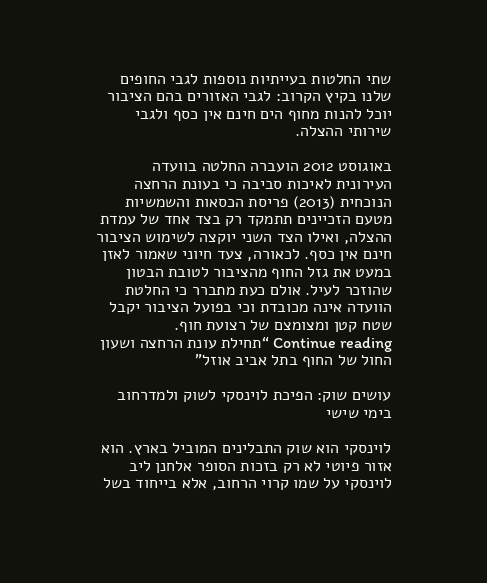שתי החלטות בעייתיות נוספות לגבי החופים שלנו בקיץ הקרוב: לגבי האזורים בהם הציבור יוכל להנות מחוף הים חינם אין כסף ולגבי שירותי ההצלה.

באוגוסט 2012 הועברה החלטה בוועדה העירונית לאיכות סביבה כי בעונת הרחצה הנוכחית (2013) פריסת הכסאות והשמשיות מטעם הזכיינים תתמקד רק בצד אחד של עמדת ההצלה, ואילו הצד השני יוקצה לשימוש הציבור חינם אין כסף. לכאורה, צעד חיוני שאמור לאזן במעט את גזל החוף מהציבור לטובת הבטון שהוזכר לעיל. אולם כעת מתברר כי החלטת הוועדה אינה מכובדת וכי בפועל הציבור יקבל שטח קטן ומצומצם של רצועת חוף.
Continue reading “תחילת עונת הרחצה ושעון החול של החוף בתל אביב אוזל”

עושים שוק: הפיכת לוינסקי לשוק ולמדרחוב בימי שישי

לוינסקי הוא שוק התבלינים המוביל בארץ. הוא אזור פיוטי לא רק בזכות הסופר אלחנן ליב לוינסקי על שמו קרוי הרחוב, אלא בייחוד בשל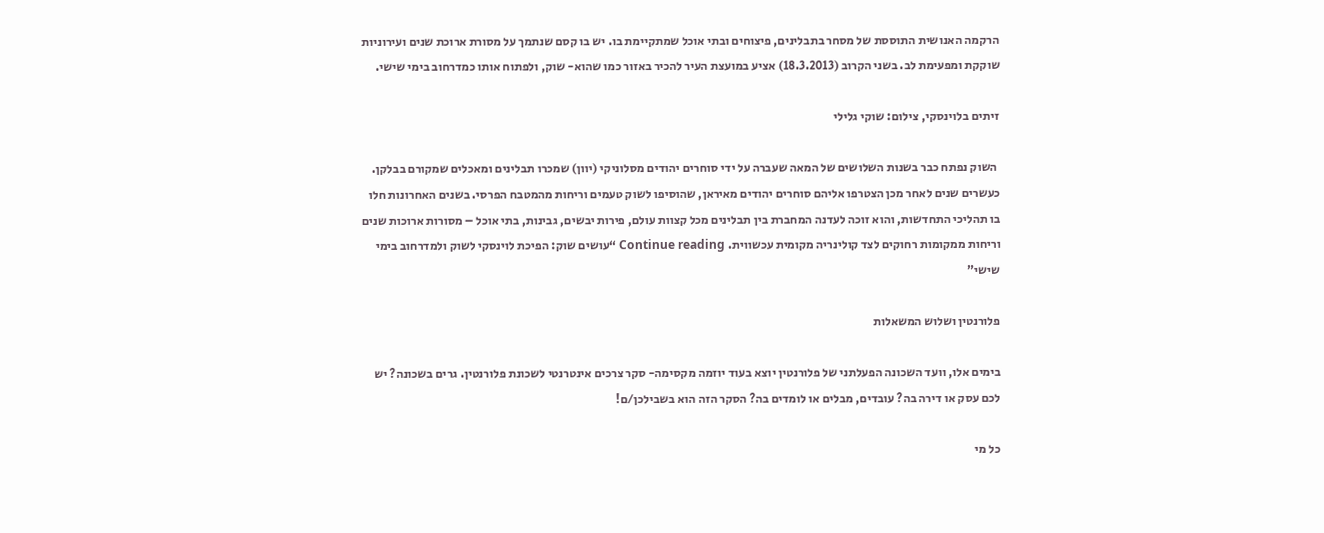הרקמה האנושית התוססת של מסחר בתבלינים, פיצוחים ובתי אוכל שמתקיימת בו. יש בו קסם שנתמך על מסורת ארוכת שנים ועירוניות שוקקת ומפעימת לב. בשני הקרוב (18.3.2013) אציע במועצת העיר להכיר באזור כמו שהוא- שוק, ולפתוח אותו כמדרחוב בימי שישי.

זיתים בלוינסקי, צילום: שוקי גלילי

 השוק נפתח כבר בשנות השלושים של המאה שעברה על ידי סוחרים יהודים מסלוניקי (יוון) שמכרו תבלינים ומאכלים שמקורם בבלקן. כעשרים שנים לאחר מכן הצטרפו אליהם סוחרים יהודים מאיראן, שהוסיפו לשוק טעמים וריחות מהמטבח הפרסי. בשנים האחרונות חלו בו תהליכי התחדשות, והוא זוכה לעדנה המחברת בין תבלינים מכל קצוות עולם, פירות יבשים, גבינות, בתי אוכל – מסורות ארוכות שנים וריחות ממקומות רחוקים לצד קולינריה מקומית עכשווית. Continue reading “עושים שוק: הפיכת לוינסקי לשוק ולמדרחוב בימי שישי”

פלורנטין ושלוש המשאלות

בימים אלו, וועד השכונה הפעלתני של פלורנטין יוצא בעוד יוזמה מקסימה- סקר צרכים אינטרנטי לשכונת פלורנטין. גרים בשכונה? יש לכם עסק או דירה בה? עובדים, מבלים או לומדים בה? הסקר הזה הוא בשבילכן/ם!

כל מי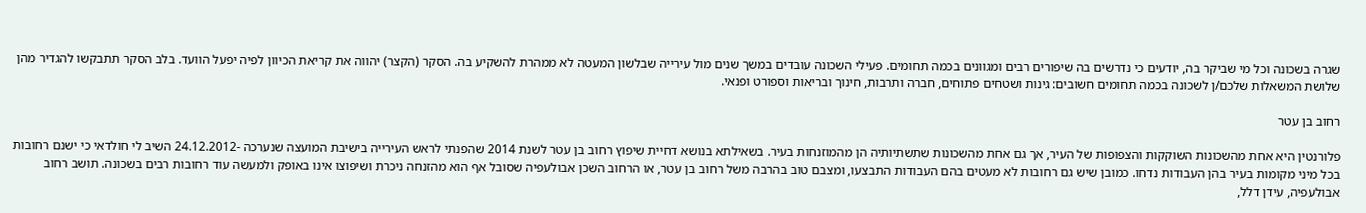שגרה בשכונה וכל מי שביקר בה, יודעים כי נדרשים בה שיפורים רבים ומגוונים בכמה תחומים. פעילי השכונה עובדים במשך שנים מול עירייה שבלשון המעטה לא ממהרת להשקיע בה. הסקר (הקצר) יהווה את קריאת הכיוון לפיה יפעל הוועד. בלב הסקר תתבקשו להגדיר מהן שלושת המשאלות שלכם/ן לשכונה בכמה תחומים חשובים: גינות ושטחים פתוחים, חברה ותרבות, חינוך ובריאות וספורט ופנאי.

רחוב בן עטר

פלורנטין היא אחת מהשכונות השוקקות והצפופות של העיר, אך גם אחת מהשכונות שתשתיותיה הן מהמוזנחות בעיר. בשאילתא בנושא דחיית שיפוץ רחוב בן עטר לשנת 2014 שהפנתי לראש העירייה בישיבת המועצה שנערכה -24.12.2012 השיב לי חולדאי כי ישנם רחובות בכל מיני מקומות בעיר בהן העבודות נדחו. כמובן שיש גם רחובות לא מעטים בהם העבודות התבצעו, ומצבם טוב בהרבה משל רחוב בן עטר, או הרחוב השכן אבולעפיה שסובל אף הוא מהזנחה ניכרת ושיפוצו אינו באופק ולמעשה עוד רחובות רבים בשכונה. תושב רחוב אבולעפיה, עידן דלל,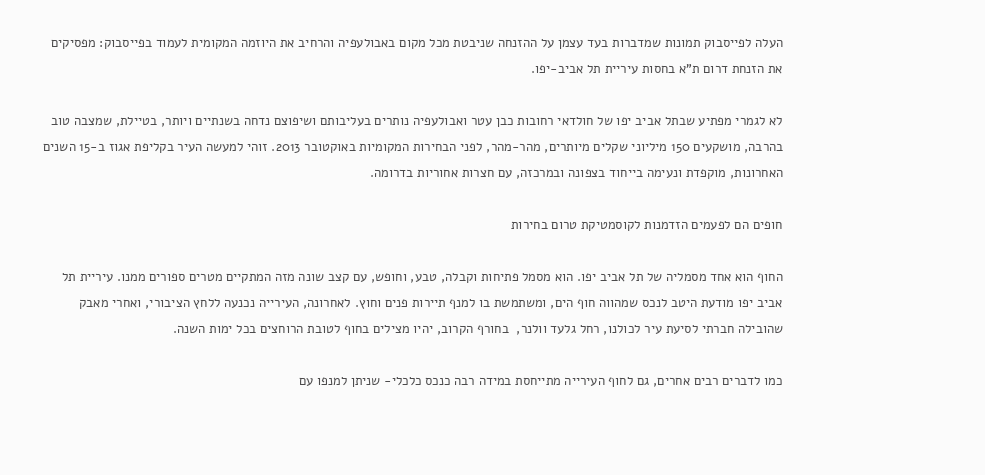העלה לפייסבוק תמונות שמדברות בעד עצמן על ההזנחה שניבטת מכל מקום באבולעפיה והרחיב את היוזמה המקומית לעמוד בפייסבוק: מפסיקים את הזנחת דרום ת”א בחסות עיריית תל אביב-יפו.

לא לגמרי מפתיע שבתל אביב יפו של חולדאי רחובות כבן עטר ואבולעפיה נותרים בעליבותם ושיפוצם נדחה בשנתיים ויותר, בטיילת, שמצבה טוב בהרבה, מושקעים 150 מיליוני שקלים מיותרים, מהר-מהר, לפני הבחירות המקומיות באוקטובר 2013. זוהי למעשה העיר בקליפת אגוז ב-15 השנים האחרונות, מוקפדת ונעימה בייחוד בצפונה ובמרכזה, עם חצרות אחוריות בדרומה.

חופים הם לפעמים הזדמנות לקוסמטיקת טרום בחירות

החוף הוא אחד מסמליה של תל אביב יפו. הוא מסמל פתיחות וקבלה, טבע, וחופש, עם קצב שונה מזה המתקיים מטרים ספורים ממנו. עיריית תל אביב יפו מודעת היטב לנכס שמהווה חוף הים, ומשתמשת בו למנף תיירות פנים וחוץ. לאחרונה, העירייה נכנעה ללחץ הציבורי, ואחרי מאבק שהובילה חברתי לסיעת עיר לכולנו, רחל גלעד וולנר,  בחורף הקרוב, יהיו מצילים בחוף לטובת הרוחצים בכל ימות השנה.

כמו לדברים רבים אחרים, גם לחוף העירייה מתייחסת במידה רבה כנכס כלכלי- שניתן למנפו עם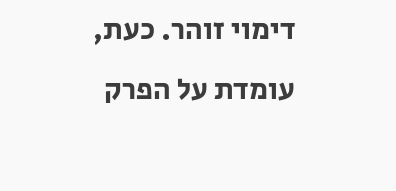דימוי זוהר. כעת, עומדת על הפרק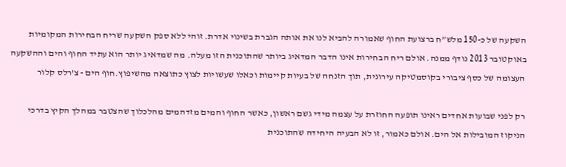השקעה של כ-150 מלש”ח ברצועת החוף שאמורה להביא לנו את אותה הגברת בשינוי אדרת. זוהי ללא ספק השקעה שריח הבחירות המקומיות באוקטובר 2013 נודף ממנה. אולם ריח הבחירות אינו הדבר המדאיג ביותר שהתוכנית הזו מעלה. מה שמדאיג יותר הוא עתיד החוף והים וההשקעה העצומה של כסף ציבורי בקוסמטיקה עירונית, תוך הזנחה של בעיות קיימות וכאלו שעשויות לצוץ כתוצאה מהשיפוץ.חוף הים - צ'רלס קלור

רק לפני שבועות אחדים ראינו תופעה החוזרת על עצמה מידי גשם ראשון, כאשר החוף והמים מזדהמים מהלכלוך שהצטבר במהלך הקיץ בדרכי הניקוז המובילות אל הים. אולם כאמור, זו לא הבעיה היחידה שהתוכנית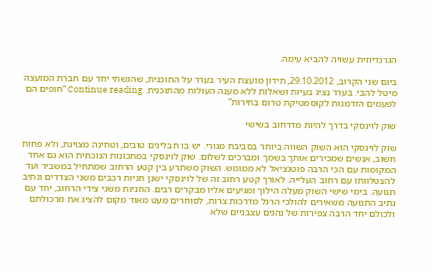הגרנדיוזית עשויה להביא עימה.

ביום שני הקרוב, 29.10.2012, תידון מועצת העיר בערר על התוכנית, שהגשתי יחד עם חברת המועצה מיטל להבי. בערר נציג בעיות ושאלות ללא מענה העולות מהתוכנית. Continue reading “חופים הם לפעמים הזדמנות לקוסמטיקת טרום בחירות”

שוק לוינסקי בדרך להיות מדרחוב בשישי

שוק לוינסקי הוא השוק השווה ביותר בסביבת מגורי. יש בו תבלינים טובים, וטחינה מצוינת, ולא פחות חשוב, אנשים שמכירים אותך בשמך ומברכים לשלום. שוק לוינסקי במתכונות הנוכחית הוא גם אחד המקומות עם הכי הרבה פוטנציאל לא ממומש. השוק משתרע בין קטע הרחוב שמתחיל במשביר ועד להצטלוותו עם רחוב העלייה. לאורך קטע רחוב זה של לוינסקי ישנן חניות רכבים משני הצדדים ונתיב תנועה. בימי שישי השוק מעלה הילוך ומגיעים אליו מבקרים רבים. החניות משני צידי הרחוב, יחד עם נתיב התנועה משאירים להולכי הרגל מדרכות צרות, לסוחרים מעט מאוד מקום להציג את מרכולתם ולכולם יחד הרבה צפירות של נהגים עצבניים שלא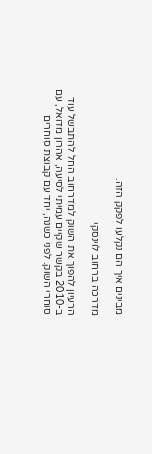מבינים איך הם נקלעו לפקק הזה.

מדרכה ברחוב לוינסקי

הרעיון להפוך את השוק למדרחוב החל להתבשל עוד ב-2010 בקשר שקיים עמיתי לסיעה, אהרון מדואל, עם סוחרי השוק. לפני כשנה, יחד עם קבוצת סוחרים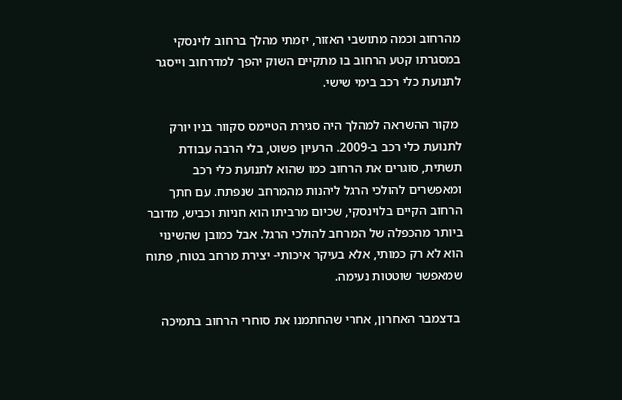מהרחוב וכמה מתושבי האזור, יזמתי מהלך ברחוב לוינסקי במסגרתו קטע הרחוב בו מתקיים השוק יהפך למדרחוב וייסגר לתנועת כלי רכב בימי שישי.

 מקור ההשראה למהלך היה סגירת הטיימס סקוור בניו יורק לתנועת כלי רכב ב-2009. הרעיון פשוט, בלי הרבה עבודת תשתית, סוגרים את הרחוב כמו שהוא לתנועת כלי רכב ומאפשרים להולכי הרגל ליהנות מהמרחב שנפתח. עם חתך הרחוב הקיים בלוינסקי, שכיום מרביתו הוא חניות וכביש, מדובר ביותר מהכפלה של המרחב להולכי הרגל. אבל כמובן שהשינוי הוא לא רק כמותי, אלא בעיקר איכותי- יצירת מרחב בטוח, פתוח שמאפשר שוטטות נעימה.

 בדצמבר האחרון, אחרי שהחתמנו את סוחרי הרחוב בתמיכה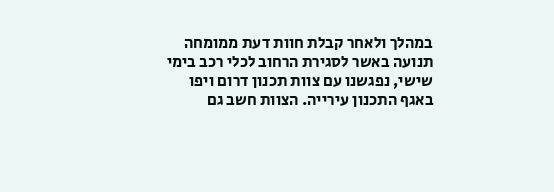במהלך ולאחר קבלת חוות דעת ממומחה תנועה באשר לסגירת הרחוב לכלי רכב בימי שישי, נפגשנו עם צוות תכנון דרום ויפו באגף התכנון עירייה. הצוות חשב גם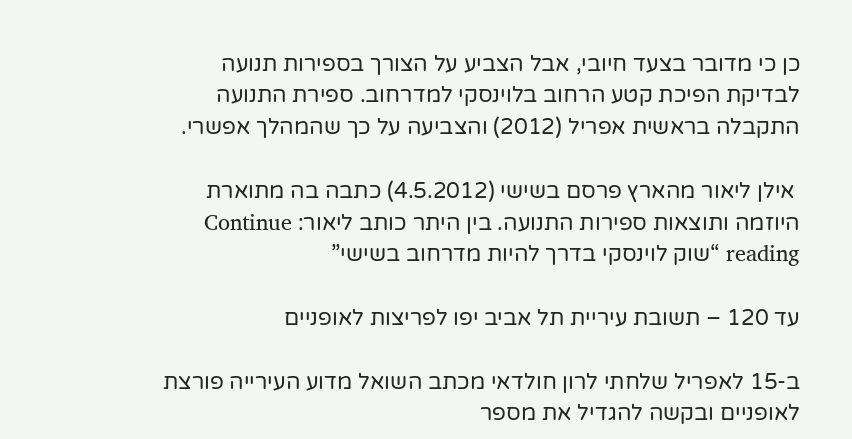כן כי מדובר בצעד חיובי, אבל הצביע על הצורך בספירות תנועה לבדיקת הפיכת קטע הרחוב בלוינסקי למדרחוב. ספירת התנועה התקבלה בראשית אפריל (2012) והצביעה על כך שהמהלך אפשרי.

 אילן ליאור מהארץ פרסם בשישי (4.5.2012) כתבה בה מתוארת היוזמה ותוצאות ספירות התנועה. בין היתר כותב ליאור: Continue reading “שוק לוינסקי בדרך להיות מדרחוב בשישי”

עד 120 – תשובת עיריית תל אביב יפו לפריצות לאופניים

ב-15 לאפריל שלחתי לרון חולדאי מכתב השואל מדוע העירייה פורצת לאופניים ובקשה להגדיל את מספר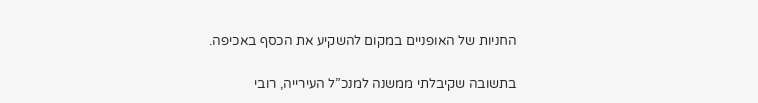החניות של האופניים במקום להשקיע את הכסף באכיפה.

בתשובה שקיבלתי ממשנה למנכ”ל העירייה, רובי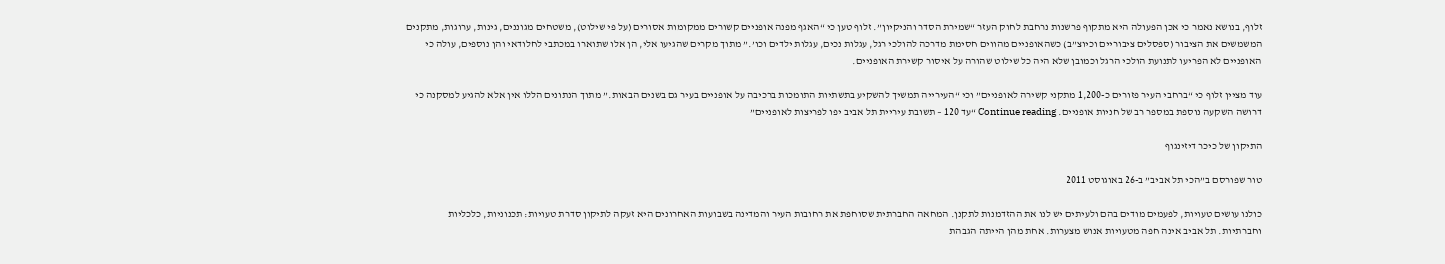זלוף, בנושא נאמר כי אכן הפעולה היא מתקוף פרשנות נרחבת לחוק העזר “שמירת הסדר והניקיון”. זלוף טען כי “האגף מפנה אופניים קשורים ממקומות אסורים (על פי שילוט), משטחים מגוננים, גינות, ערוגות, מתקנים המשמשים את הציבור (ספסלים ציבוריים וכיוצ”ב) כשהאופניים מהווים חסימת מדרכה להולכי רגל, עגלות נכים, עגלות ילדים וכו’.” מתוך מקרים שהגיעו אלי, הן אלו שתוארו במכתבי לחלודאי והן נוספים, עולה כי האופניים לא הפריעו לתנועת הולכי הרגל וכמובן שלא היה כל שילוט שהורה על איסור קשירת האופניים.

עוד מציין זלוף כי “ברחבי העיר פזורים כ-1,200 מתקני קשירה לאופניים” וכי “העירייה תמשיך להשקיע בתשתיות התומכות ברכיבה על אופניים בעיר גם בשנים הבאות.” מתוך הנתונים הללו אין אלא להגיע למסקנה כי דרושה השקעה נוספת במספר רב של חניות אופניים. Continue reading “עד 120 – תשובת עיריית תל אביב יפו לפריצות לאופניים”

התיקון של כיכר דיזינגוף

טור שפורסם ב”הכי תל אביב” ב-26 באוגוסט 2011

כולנו עושים טעויות, לפעמים מודים בהם ולעיתים יש לנו את ההזדמנות לתקנן. המחאה החברתית שסוחפת את רחובות העיר והמדינה בשבועות האחרונים היא זעקה לתיקון סדרת טעויות: תכנוניות, כלכליות וחברתיות. תל אביב אינה חפה מטעויות אנוש מצערות. אחת מהן הייתה הגבהת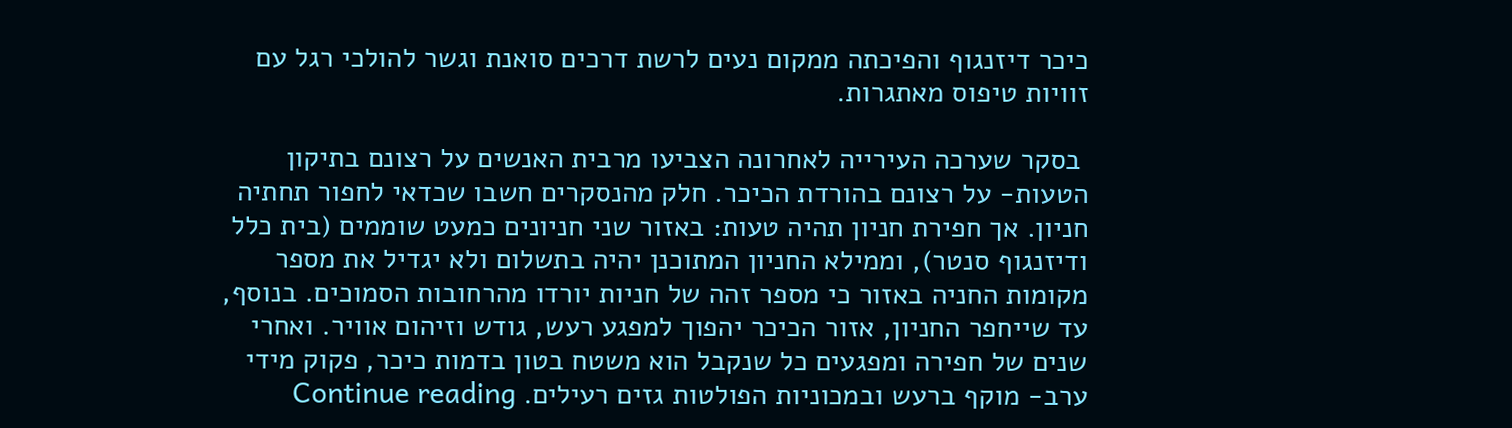כיכר דיזנגוף והפיכתה ממקום נעים לרשת דרכים סואנת וגשר להולכי רגל עם זוויות טיפוס מאתגרות.

 בסקר שערכה העירייה לאחרונה הצביעו מרבית האנשים על רצונם בתיקון הטעות- על רצונם בהורדת הכיכר. חלק מהנסקרים חשבו שכדאי לחפור תחתיה חניון. אך חפירת חניון תהיה טעות: באזור שני חניונים כמעט שוממים (בית כלל ודיזנגוף סנטר), וממילא החניון המתוכנן יהיה בתשלום ולא יגדיל את מספר מקומות החניה באזור כי מספר זהה של חניות יורדו מהרחובות הסמוכים. בנוסף, עד שייחפר החניון, אזור הכיכר יהפוך למפגע רעש, גודש וזיהום אוויר. ואחרי שנים של חפירה ומפגעים כל שנקבל הוא משטח בטון בדמות כיכר, פקוק מידי ערב- מוקף ברעש ובמכוניות הפולטות גזים רעילים. Continue reading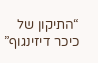“התיקון של כיכר דיזינגוף”